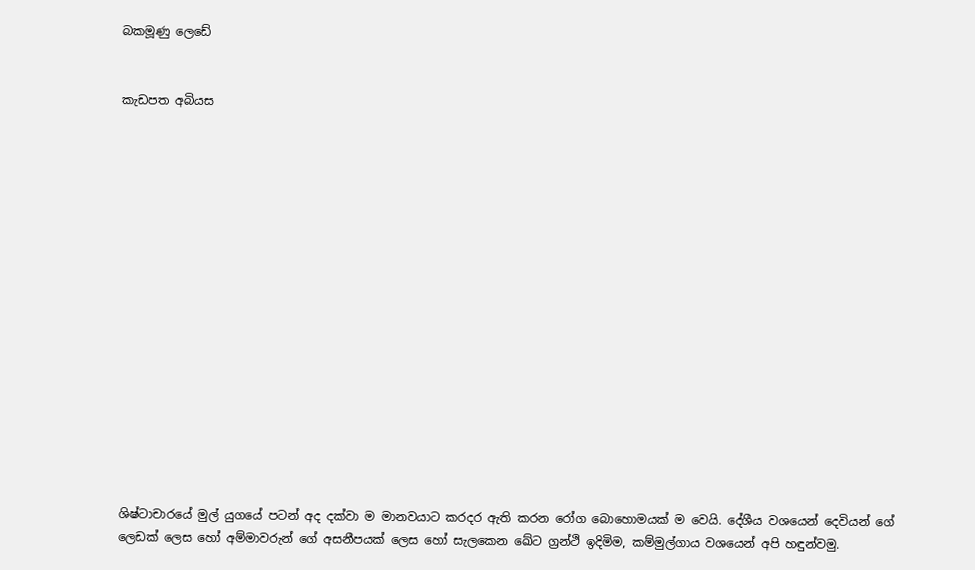බකමූණු ලෙඩේ


කැඩපත අබියස

















ශිෂ්ටාචාරයේ මුල් යුගයේ පටන් අද දක්‌වා ම මානවයාට කරදර ඇති කරන රෝග බොහොමයක්‌ ම වෙයි. දේශීය වශයෙන් දෙවියන් ගේ ලෙඩක්‌ ලෙස හෝ අම්මාවරුන් ගේ අසනීපයක්‌ ලෙස හෝ සැලකෙන ඛේට ග්‍රන්ථි ඉදිමිම, කම්මුල්ගාය වශයෙන් අපි හඳුන්වමු.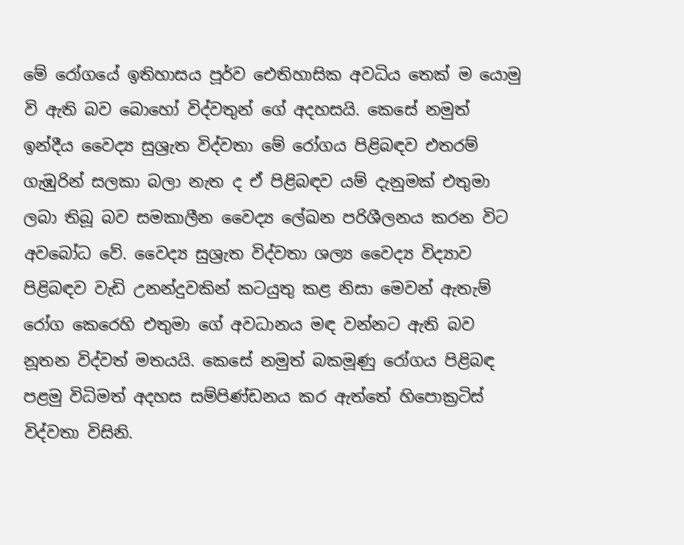මේ රෝගයේ ඉතිහාසය පූර්ව ඓතිහාසික අවධිය තෙක්‌ ම යොමු වි ඇති බව බොහෝ විද්වතුන් ගේ අදහසයි. කෙසේ නමුත් ඉන්දීය වෛද්‍ය සුශ්‍රැත විද්වතා මේ රෝගය පිළිබඳව එතරම් ගැඹුරින් සලකා බලා නැත ද ඒ පිළිබඳව යම් දැනුමක්‌ එතුමා ලබා තිබූ බව සමකාලීන වෛද්‍ය ලේඛන පරිශීලනය කරන විට අවබෝධ වේ. වෛද්‍ය සුශ්‍රැත විද්වතා ශල්‍ය වෛද්‍ය විද්‍යාව පිළිබඳව වැඩි උනන්දුවකින් කටයුතු කළ නිසා මෙවන් ඇතැම් රෝග කෙරෙහි එතුමා ගේ අවධානය මඳ වන්නට ඇති බව නූතන විද්වත් මතයයි. කෙසේ නමුත් බකමූණු රෝගය පිළිබඳ පළමු විධිමත් අදහස සම්පිණ්‌ඩනය කර ඇත්තේ හිපොක්‍රටිස්‌ විද්වතා විසිනි.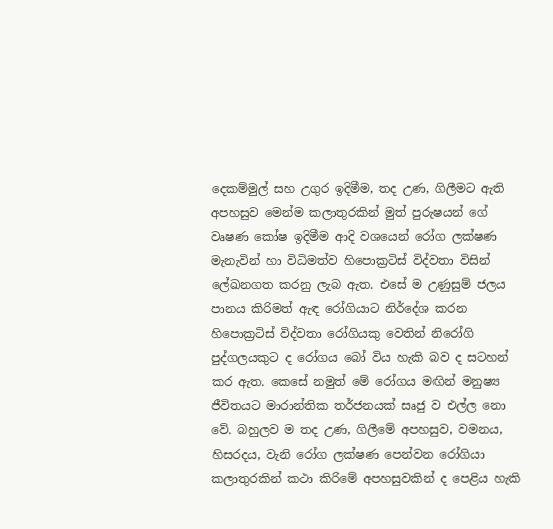දෙකම්මුල් සහ උගුර ඉදිමීම, තද උණ, ගිලීමට ඇති අපහසුව මෙන්ම කලාතුරකින් මුත් පුරුෂයන් ගේ වෘෂණ කෝෂ ඉදිමීම ආදි වශයෙන් රෝග ලක්‌ෂණ මැනැවින් හා විධිමත්ව හිපොක්‍රටිස්‌ විද්වතා විසින් ලේඛනගත කරනු ලැබ ඇත. එසේ ම උණුසුම් ජලය පානය කිරිමත් ඇඳ රෝගියාට නිර්දේශ කරන හිපොක්‍රටිස්‌ විද්වතා රෝගියකු වෙතින් නිරෝගි පුද්ගලයකුට ද රෝගය බෝ විය හැකි බව ද සටහන් කර ඇත. කෙසේ නමුත් මේ රෝගය මඟින් මනුෂ්‍ය ජීවිතයට මාරාන්තික තර්ජනයක්‌ සෘජු ව එල්ල නො වේ. බහුලව ම තද උණ, ගිලීමේ අපහසුව, වමනය, හිසරදය, වැනි රෝග ලක්‌ෂණ පෙන්වන රෝගියා කලාතුරකින් කථා කිරිමේ අපහසුවකින් ද පෙළිය හැකි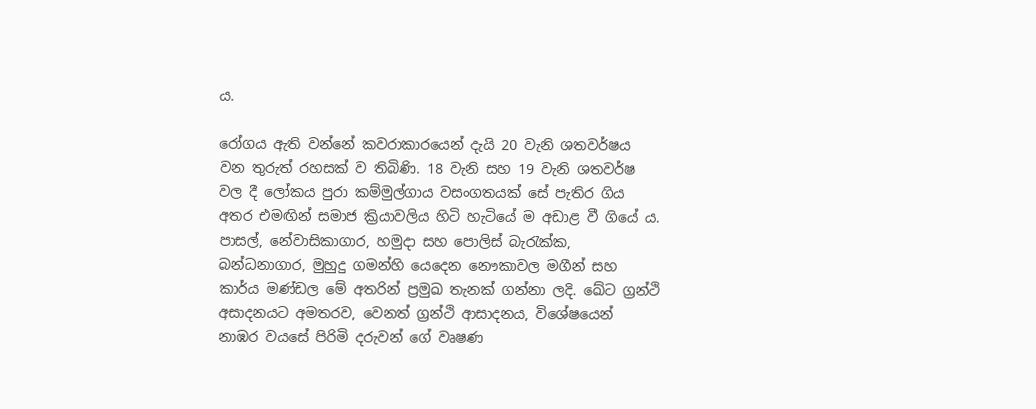ය.

රෝගය ඇති වන්නේ කවරාකාරයෙන් දැයි 20 වැනි ශතවර්ෂය වන තුරුත් රහසක්‌ ව තිබිණි. 18 වැනි සහ 19 වැනි ශතවර්ෂ වල දී ලෝකය පුරා කම්මුල්ගාය වසංගතයක්‌ සේ පැතිර ගිය අතර එමඟින් සමාජ ක්‍රියාවලිය හිටි හැටියේ ම අඩාළ වී ගියේ ය. පාසල්, නේවාසිකාගාර, හමුදා සහ පොලිස්‌ බැරැක්‌ක, බන්ධනාගාර, මුහුදු ගමන්හි යෙදෙන නෞකාවල මගීන් සහ කාර්ය මණ්‌ඩල මේ අතරින් ප්‍රමුඛ තැනක්‌ ගන්නා ලදි. ඛේට ග්‍රන්ථි අසාදනයට අමතරව, වෙනත් ග්‍රන්ථි ආසාදනය, විශේෂයෙන් නාඹර වයසේ පිරිමි දරුවන් ගේ වෘෂණ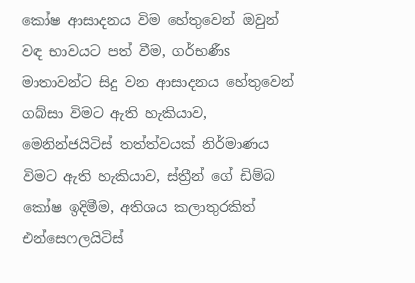කෝෂ ආසාදනය විම හේතුවෙන් ඔවුන් වඳ භාවයට පත් වීම, ගර්භණීs මාතාවන්ට සිදු වන ආසාදනය හේතුවෙන් ගබ්සා විමට ඇති හැකියාව, මෙනින්ජයිටිස්‌ තත්ත්වයක්‌ නිර්මාණය විමට ඇති හැකියාව, ස්‌ත්‍රීන් ගේ ඩිම්බ කෝෂ ඉදිමීම, අතිශය කලාතුරකිත් එන්සෙෆලයිටිස්‌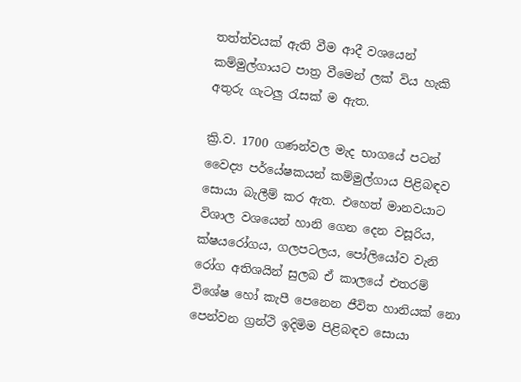තත්ත්වයක්‌ ඇති වීම ආදී වශයෙන් කම්මුල්ගායට පාත්‍ර වීමෙන් ලක්‌ විය හැකි අතුරු ගැටලු රැසක්‌ ම ඇත.

ක්‍රි.ව. 1700 ගණන්වල මැද භාගයේ පටන් වෛද්‍ය පර්යේෂකයන් කම්මුල්ගාය පිළිබඳව සොයා බැලීම් කර ඇත. එහෙත් මානවයාට විශාල වශයෙන් හානි ගෙන දෙන වසූරිය, ක්‌ෂයරෝගය, ගලපටලය, පෝලියෝව වැනි රෝග අතිශයින් සුලබ ඒ කාලයේ එතරම් විශේෂ හෝ කැපී පෙනෙන ජීවිත හානියක්‌ නො පෙන්වන ග්‍රන්ථි ඉදිමිම පිළිබඳව සොයා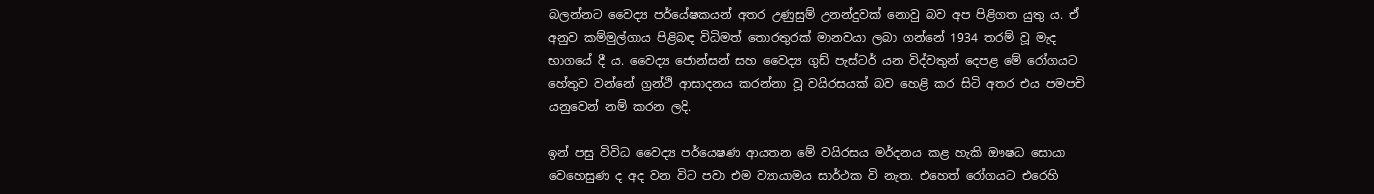බලන්නට වෛද්‍ය පර්යේෂකයන් අතර උණුසුම් උනන්දුවක්‌ නොවු බව අප පිළිගත යුතු ය. ඒ අනුව කම්මුල්ගාය පිළිබඳ විධිමත් තොරතුරක්‌ මානවයා ලබා ගන්නේ 1934 තරම් වූ මැද භාගයේ දී ය. වෛද්‍ය ජොන්සන් සහ වෛද්‍ය ගුඩ් පැස්‌ටර් යන විද්වතුන් දෙපළ මේ රෝගයට හේතුව වන්නේ ග්‍රන්ථි ආසාදනය කරන්නා වූ වයිරසයක්‌ බව හෙළි කර සිටි අතර එය පමපචි යනුවෙන් නම් කරන ලදි.

ඉන් පසු විවිධ වෛද්‍ය පර්යෙෂණ ආයතන මේ වයිරසය මර්දනය කළ හැකි ඖෂධ සොයා වෙහෙසුණ ද අද වන විට පවා එම ව්‍යායාමය සාර්ථක වි නැත. එහෙත් රෝගයට එරෙහි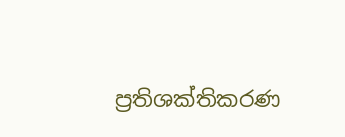ප්‍රතිශක්‌තිකරණ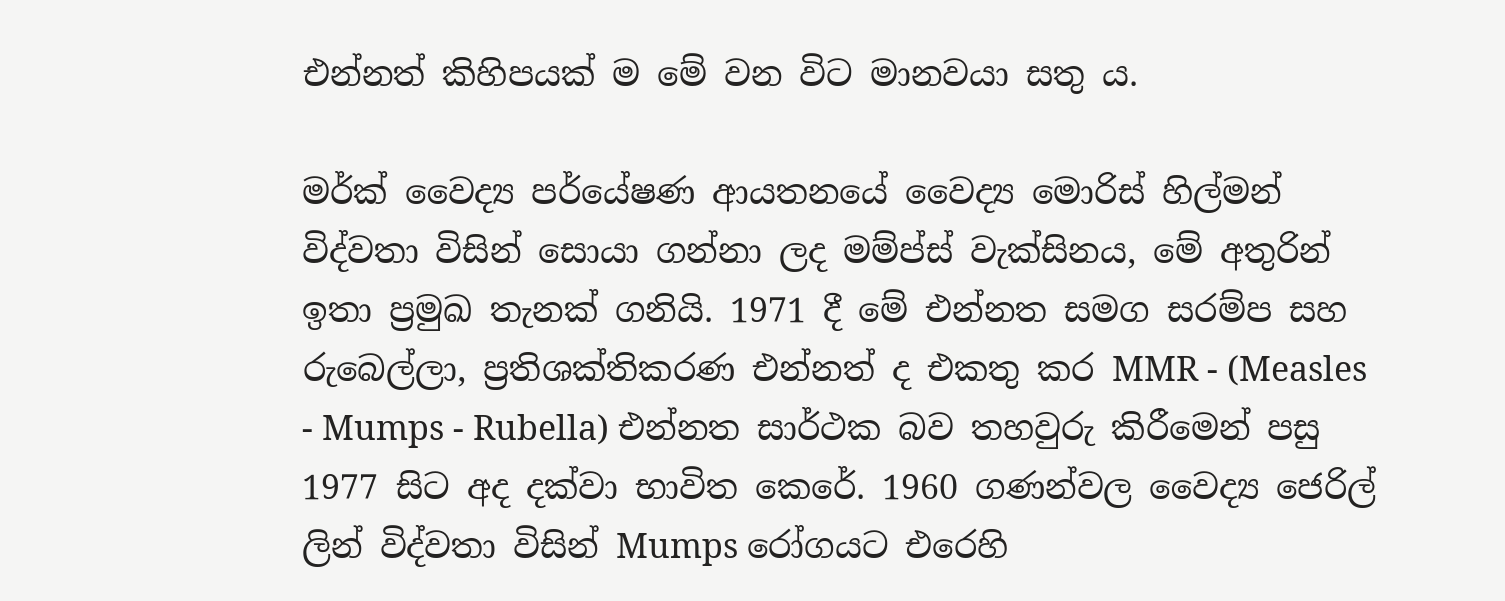එන්නත් කිහිපයක්‌ ම මේ වන විට මානවයා සතු ය.

මර්ක්‌ වෛද්‍ය පර්යේෂණ ආයතනයේ වෛද්‍ය මොරිස්‌ හිල්මන් විද්වතා විසින් සොයා ගන්නා ලද මම්ප්ස්‌ වැක්‌සිනය, මේ අතුරින් ඉතා ප්‍රමුඛ තැනක්‌ ගනියි. 1971 දී මේ එන්නත සමග සරම්ප සහ රුබෙල්ලා, ප්‍රතිශක්‌තිකරණ එන්නත් ද එකතු කර MMR - (Measles - Mumps - Rubella) එන්නත සාර්ථක බව තහවුරු කිරීමෙන් පසු 1977 සිට අද දක්‌වා භාවිත කෙරේ. 1960 ගණන්වල වෛද්‍ය ජෙරිල් ලින් විද්වතා විසින් Mumps රෝගයට එරෙහි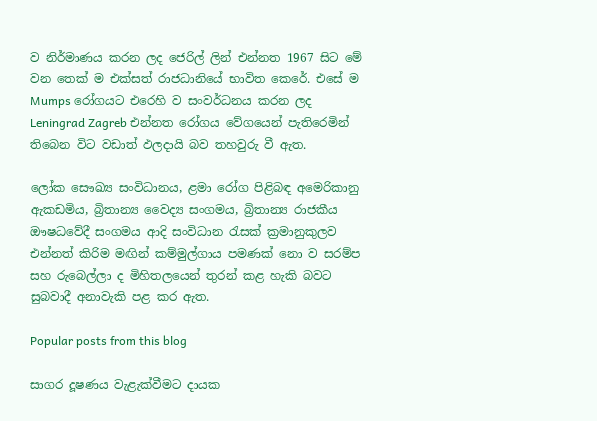ව නිර්මාණය කරන ලද ජෙරිල් ලින් එන්නත 1967 සිට මේ වන තෙක්‌ ම එක්‌සත් රාජධානියේ භාවිත කෙරේ. එසේ ම Mumps රෝගයට එරෙහි ව සංවර්ධනය කරන ලද Leningrad Zagreb එන්නත රෝගය වේගයෙන් පැතිරෙමින් තිබෙන විට වඩාත් ඵලදායි බව තහවුරු වී ඇත.

ලෝක සෞඛ්‍ය සංවිධානය, ළමා රෝග පිළිබඳ අමෙරිකානු ඇකඩමිය, බ්‍රිතාන්‍ය වෛද්‍ය සංගමය, බ්‍රිතාන්‍ය රාජකීය ඖෂධවේදී සංගමය ආදි සංවිධාන රැසක්‌ ක්‍රමානුකුලව එන්නත් කිරිම මඟින් කම්මුල්ගාය පමණක්‌ නො ව සරම්ප සහ රුබෙල්ලා ද මිහිතලයෙන් තුරන් කළ හැකි බවට සුබවාදී අනාවැකි පළ කර ඇත.

Popular posts from this blog

සාගර දූෂණය වැළැක්‌වීමට දායක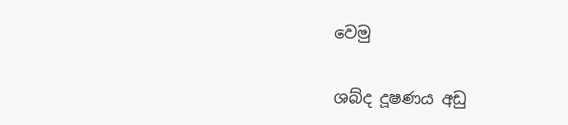වෙමු

ශබ්ද දූෂණය අඩු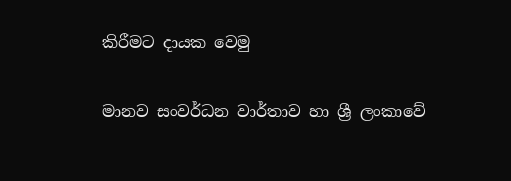කිරීමට දායක වෙමු

මානව සංවර්ධන වාර්තාව හා ශ්‍රී ලංකාවේ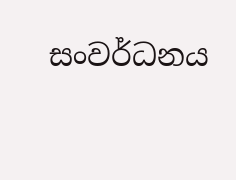සංවර්ධනය